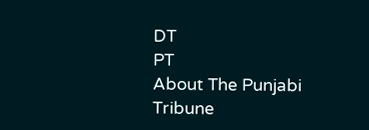DT
PT
About The Punjabi Tribune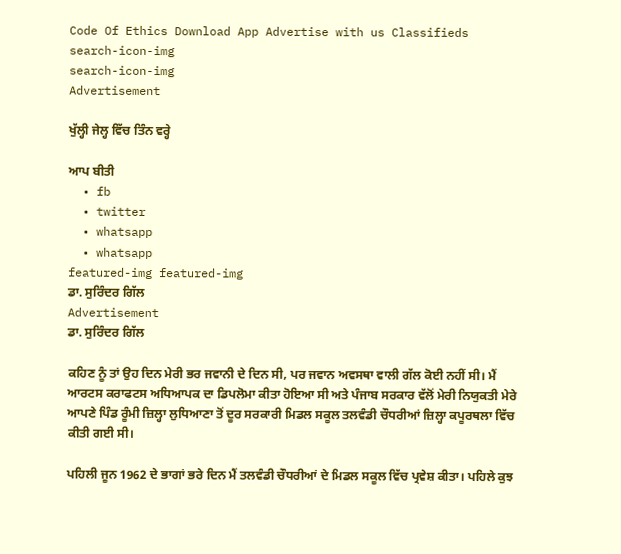Code Of Ethics Download App Advertise with us Classifieds
search-icon-img
search-icon-img
Advertisement

ਖੁੱਲ੍ਹੀ ਜੇਲ੍ਹ ਵਿੱਚ ਤਿੰਨ ਵਰ੍ਹੇ

ਆਪ ਬੀਤੀ
  • fb
  • twitter
  • whatsapp
  • whatsapp
featured-img featured-img
ਡਾ. ਸੁਰਿੰਦਰ ਗਿੱਲ
Advertisement
ਡਾ. ਸੁਰਿੰਦਰ ਗਿੱਲ

ਕਹਿਣ ਨੂੰ ਤਾਂ ਉਹ ਦਿਨ ਮੇਰੀ ਭਰ ਜਵਾਨੀ ਦੇ ਦਿਨ ਸੀ, ਪਰ ਜਵਾਨ ਅਵਸਥਾ ਵਾਲੀ ਗੱਲ ਕੋਈ ਨਹੀਂ ਸੀ। ਮੈਂ ਆਰਟਸ ਕਰਾਫਟਸ ਅਧਿਆਪਕ ਦਾ ਡਿਪਲੋਮਾ ਕੀਤਾ ਹੋਇਆ ਸੀ ਅਤੇ ਪੰਜਾਬ ਸਰਕਾਰ ਵੱਲੋਂ ਮੇਰੀ ਨਿਯੁਕਤੀ ਮੇਰੇ ਆਪਣੇ ਪਿੰਡ ਰੂੰਮੀ ਜ਼ਿਲ੍ਹਾ ਲੁਧਿਆਣਾ ਤੋਂ ਦੂਰ ਸਰਕਾਰੀ ਮਿਡਲ ਸਕੂਲ ਤਲਵੰਡੀ ਚੌਧਰੀਆਂ ਜ਼ਿਲ੍ਹਾ ਕਪੂਰਥਲਾ ਵਿੱਚ ਕੀਤੀ ਗਈ ਸੀ।

ਪਹਿਲੀ ਜੂਨ 1962 ਦੇ ਭਾਗਾਂ ਭਰੇ ਦਿਨ ਮੈਂ ਤਲਵੰਡੀ ਚੌਧਰੀਆਂ ਦੇ ਮਿਡਲ ਸਕੂਲ ਵਿੱਚ ਪ੍ਰਵੇਸ਼ ਕੀਤਾ। ਪਹਿਲੇ ਕੁਝ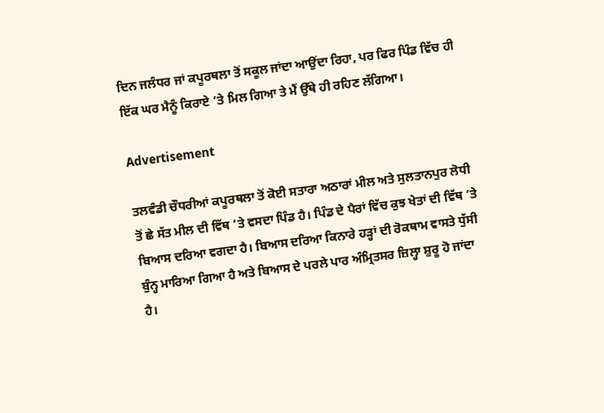ਦਿਨ ਜਲੰਧਰ ਜਾਂ ਕਪੂਰਥਲਾ ਤੋਂ ਸਕੂਲ ਜਾਂਦਾ ਆਉਂਦਾ ਰਿਹਾ, ਪਰ ਫਿਰ ਪਿੰਡ ਵਿੱਚ ਹੀ ਇੱਕ ਘਰ ਮੈਨੂੰ ਕਿਰਾਏ ’ਤੇ ਮਿਲ ਗਿਆ ਤੇ ਮੈਂ ਉੱਥੇ ਹੀ ਰਹਿਣ ਲੱਗਿਆ।

Advertisement

ਤਲਵੰਡੀ ਚੌਧਰੀਆਂ ਕਪੂਰਥਲਾ ਤੋਂ ਕੋਈ ਸਤਾਰਾ ਅਠਾਰਾਂ ਮੀਲ ਅਤੇ ਸੁਲਤਾਨਪੁਰ ਲੋਧੀ ਤੋਂ ਛੇ ਸੱਤ ਮੀਲ ਦੀ ਵਿੱਥ ’ਤੇ ਵਸਦਾ ਪਿੰਡ ਹੈ। ਪਿੰਡ ਦੇ ਪੈਰਾਂ ਵਿੱਚ ਕੁਝ ਖੇਤਾਂ ਦੀ ਵਿੱਥ ’ਤੇ ਬਿਆਸ ਦਰਿਆ ਵਗਦਾ ਹੈ। ਬਿਆਸ ਦਰਿਆ ਕਿਨਾਰੇ ਹੜ੍ਹਾਂ ਦੀ ਰੋਕਥਾਮ ਵਾਸਤੇ ਧੁੱਸੀ ਬੁੰਨ੍ਹ ਮਾਰਿਆ ਗਿਆ ਹੈ ਅਤੇ ਬਿਆਸ ਦੇ ਪਰਲੇ ਪਾਰ ਅੰਮ੍ਰਿਤਸਰ ਜ਼ਿਲ੍ਹਾ ਸ਼ੁਰੂ ਹੋ ਜਾਂਦਾ ਹੈ।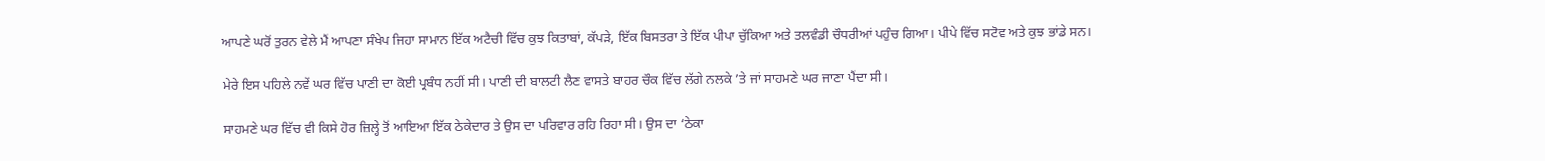ਆਪਣੇ ਘਰੋਂ ਤੁਰਨ ਵੇਲੇ ਮੈਂ ਆਪਣਾ ਸੰਖੇਪ ਜਿਹਾ ਸਾਮਾਨ ਇੱਕ ਅਟੈਚੀ ਵਿੱਚ ਕੁਝ ਕਿਤਾਬਾਂ, ਕੱਪੜੇ, ਇੱਕ ਬਿਸਤਰਾ ਤੇ ਇੱਕ ਪੀਪਾ ਚੁੱਕਿਆ ਅਤੇ ਤਲਵੰਡੀ ਚੌਧਰੀਆਂ ਪਹੁੰਚ ਗਿਆ। ਪੀਪੇ ਵਿੱਚ ਸਟੋਵ ਅਤੇ ਕੁਝ ਭਾਂਡੇ ਸਨ।

ਮੇਰੇ ਇਸ ਪਹਿਲੇ ਨਵੇਂ ਘਰ ਵਿੱਚ ਪਾਣੀ ਦਾ ਕੋਈ ਪ੍ਰਬੰਧ ਨਹੀਂ ਸੀ। ਪਾਣੀ ਦੀ ਬਾਲਟੀ ਲੈਣ ਵਾਸਤੇ ਬਾਹਰ ਚੌਕ ਵਿੱਚ ਲੱਗੇ ਨਲਕੇ ’ਤੇ ਜਾਂ ਸਾਹਮਣੇ ਘਰ ਜਾਣਾ ਪੈਂਦਾ ਸੀ।

ਸਾਹਮਣੇ ਘਰ ਵਿੱਚ ਵੀ ਕਿਸੇ ਹੋਰ ਜ਼ਿਲ੍ਹੇ ਤੋਂ ਆਇਆ ਇੱਕ ਠੇਕੇਦਾਰ ਤੇ ਉਸ ਦਾ ਪਰਿਵਾਰ ਰਹਿ ਰਿਹਾ ਸੀ। ਉਸ ਦਾ ‘ਠੇਕਾ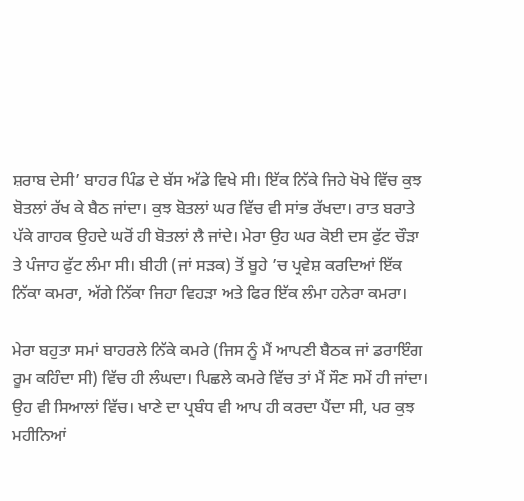ਸ਼ਰਾਬ ਦੇਸੀ’ ਬਾਹਰ ਪਿੰਡ ਦੇ ਬੱਸ ਅੱਡੇ ਵਿਖੇ ਸੀ। ਇੱਕ ਨਿੱਕੇ ਜਿਹੇ ਖੋਖੇ ਵਿੱਚ ਕੁਝ ਬੋਤਲਾਂ ਰੱਖ ਕੇ ਬੈਠ ਜਾਂਦਾ। ਕੁਝ ਬੋਤਲਾਂ ਘਰ ਵਿੱਚ ਵੀ ਸਾਂਭ ਰੱਖਦਾ। ਰਾਤ ਬਰਾਤੇ ਪੱਕੇ ਗਾਹਕ ਉਹਦੇ ਘਰੋਂ ਹੀ ਬੋਤਲਾਂ ਲੈ ਜਾਂਦੇ। ਮੇਰਾ ਉਹ ਘਰ ਕੋਈ ਦਸ ਫੁੱਟ ਚੌੜਾ ਤੇ ਪੰਜਾਹ ਫੁੱਟ ਲੰਮਾ ਸੀ। ਬੀਹੀ (ਜਾਂ ਸੜਕ) ਤੋਂ ਬੂਹੇ ’ਚ ਪ੍ਰਵੇਸ਼ ਕਰਦਿਆਂ ਇੱਕ ਨਿੱਕਾ ਕਮਰਾ, ਅੱਗੇ ਨਿੱਕਾ ਜਿਹਾ ਵਿਹੜਾ ਅਤੇ ਫਿਰ ਇੱਕ ਲੰਮਾ ਹਨੇਰਾ ਕਮਰਾ।

ਮੇਰਾ ਬਹੁਤਾ ਸਮਾਂ ਬਾਹਰਲੇ ਨਿੱਕੇ ਕਮਰੇ (ਜਿਸ ਨੂੰ ਮੈਂ ਆਪਣੀ ਬੈਠਕ ਜਾਂ ਡਰਾਇੰਗ ਰੂਮ ਕਹਿੰਦਾ ਸੀ) ਵਿੱਚ ਹੀ ਲੰਘਦਾ। ਪਿਛਲੇ ਕਮਰੇ ਵਿੱਚ ਤਾਂ ਮੈਂ ਸੌਣ ਸਮੇਂ ਹੀ ਜਾਂਦਾ। ਉਹ ਵੀ ਸਿਆਲਾਂ ਵਿੱਚ। ਖਾਣੇ ਦਾ ਪ੍ਰਬੰਧ ਵੀ ਆਪ ਹੀ ਕਰਦਾ ਪੈਂਦਾ ਸੀ, ਪਰ ਕੁਝ ਮਹੀਨਿਆਂ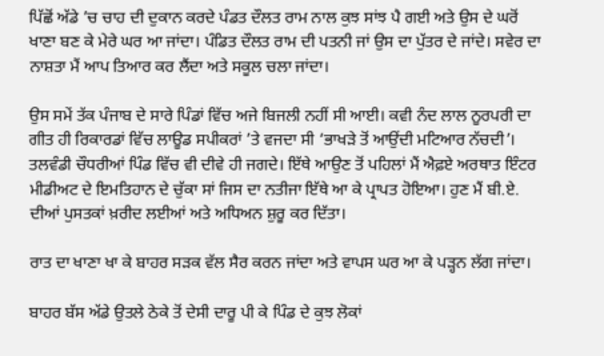ਪਿੱਛੋਂ ਅੱਡੇ ’ਚ ਚਾਹ ਦੀ ਦੁਕਾਨ ਕਰਦੇ ਪੰਡਤ ਦੌਲਤ ਰਾਮ ਨਾਲ ਕੁਝ ਸਾਂਝ ਪੈ ਗਈ ਅਤੇ ਉਸ ਦੇ ਘਰੋਂ ਖਾਣਾ ਬਣ ਕੇ ਮੇਰੇ ਘਰ ਆ ਜਾਂਦਾ। ਪੰਡਿਤ ਦੌਲਤ ਰਾਮ ਦੀ ਪਤਨੀ ਜਾਂ ਉਸ ਦਾ ਪੁੱਤਰ ਦੇ ਜਾਂਦੇ। ਸਵੇਰ ਦਾ ਨਾਸ਼ਤਾ ਮੈਂ ਆਪ ਤਿਆਰ ਕਰ ਲੈਂਦਾ ਅਤੇ ਸਕੂਲ ਚਲਾ ਜਾਂਦਾ।

ਉਸ ਸਮੇਂ ਤੱਕ ਪੰਜਾਬ ਦੇ ਸਾਰੇ ਪਿੰਡਾਂ ਵਿੱਚ ਅਜੇ ਬਿਜਲੀ ਨਹੀਂ ਸੀ ਆਈ। ਕਵੀ ਨੰਦ ਲਾਲ ਨੂਰਪਰੀ ਦਾ ਗੀਤ ਹੀ ਰਿਕਾਰਡਾਂ ਵਿੱਚ ਲਾਊਡ ਸਪੀਕਰਾਂ ’ਤੇ ਵਜਦਾ ਸੀ ‘ਭਾਖੜੇ ਤੋਂ ਆਉਂਦੀ ਮਟਿਆਰ ਨੱਚਦੀ’। ਤਲਵੰਡੀ ਚੌਧਰੀਆਂ ਪਿੰਡ ਵਿੱਚ ਵੀ ਦੀਵੇ ਹੀ ਜਗਦੇ। ਇੱਥੇ ਆਉਣ ਤੋਂ ਪਹਿਲਾਂ ਮੈਂ ਐਫ਼ਏ ਅਰਥਾਤ ਇੰਟਰ ਮੀਡੀਅਟ ਦੇ ਇਮਤਿਹਾਨ ਦੇ ਚੁੱਕਾ ਸਾਂ ਜਿਸ ਦਾ ਨਤੀਜਾ ਇੱਥੇ ਆ ਕੇ ਪ੍ਰਾਪਤ ਹੋਇਆ। ਹੁਣ ਮੈਂ ਬੀ.ਏ. ਦੀਆਂ ਪੁਸਤਕਾਂ ਖ਼ਰੀਦ ਲਈਆਂ ਅਤੇ ਅਧਿਅਨ ਸ਼ੁਰੂ ਕਰ ਦਿੱਤਾ।

ਰਾਤ ਦਾ ਖਾਣਾ ਖਾ ਕੇ ਬਾਹਰ ਸੜਕ ਵੱਲ ਸੈਰ ਕਰਨ ਜਾਂਦਾ ਅਤੇ ਵਾਪਸ ਘਰ ਆ ਕੇ ਪੜ੍ਹਨ ਲੱਗ ਜਾਂਦਾ।

ਬਾਹਰ ਬੱਸ ਅੱਡੇ ਉਤਲੇ ਠੇਕੇ ਤੋਂ ਦੇਸੀ ਦਾਰੂ ਪੀ ਕੇ ਪਿੰਡ ਦੇ ਕੁਝ ਲੋਕਾਂ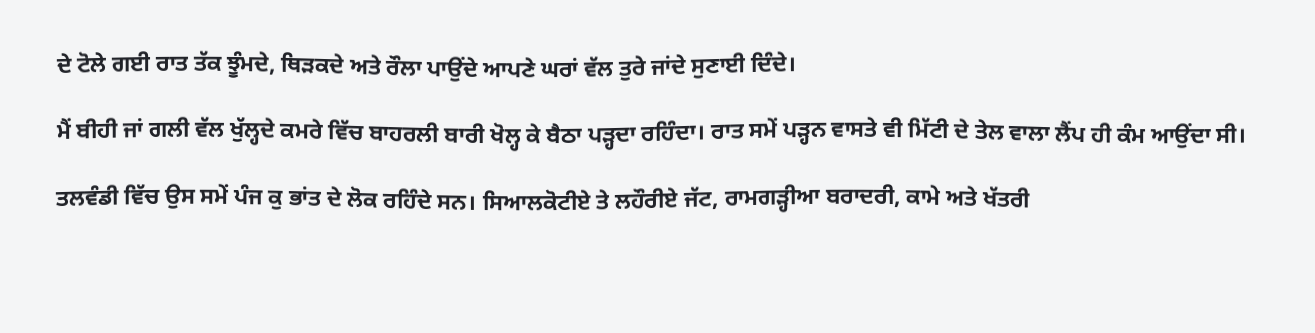ਦੇ ਟੋਲੇ ਗਈ ਰਾਤ ਤੱਕ ਝੂੰਮਦੇ, ਥਿੜਕਦੇ ਅਤੇ ਰੌਲਾ ਪਾਉਂਦੇ ਆਪਣੇ ਘਰਾਂ ਵੱਲ ਤੁਰੇ ਜਾਂਦੇ ਸੁਣਾਈ ਦਿੰਦੇ।

ਮੈਂ ਬੀਹੀ ਜਾਂ ਗਲੀ ਵੱਲ ਖੁੱਲ੍ਹਦੇ ਕਮਰੇ ਵਿੱਚ ਬਾਹਰਲੀ ਬਾਰੀ ਖੋਲ੍ਹ ਕੇ ਬੈਠਾ ਪੜ੍ਹਦਾ ਰਹਿੰਦਾ। ਰਾਤ ਸਮੇਂ ਪੜ੍ਹਨ ਵਾਸਤੇ ਵੀ ਮਿੱਟੀ ਦੇ ਤੇਲ ਵਾਲਾ ਲੈਂਪ ਹੀ ਕੰਮ ਆਉਂਦਾ ਸੀ।

ਤਲਵੰਡੀ ਵਿੱਚ ਉਸ ਸਮੇਂ ਪੰਜ ਕੁ ਭਾਂਤ ਦੇ ਲੋਕ ਰਹਿੰਦੇ ਸਨ। ਸਿਆਲਕੋਟੀਏ ਤੇ ਲਹੌਰੀਏ ਜੱਟ, ਰਾਮਗੜ੍ਹੀਆ ਬਰਾਦਰੀ, ਕਾਮੇ ਅਤੇ ਖੱਤਰੀ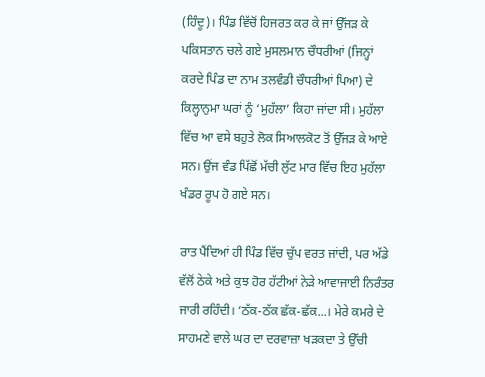(ਹਿੰਦੂ)। ਪਿੰਡ ਵਿੱਚੋਂ ਹਿਜਰਤ ਕਰ ਕੇ ਜਾਂ ਉੱਜੜ ਕੇ ਪਕਿਸਤਾਨ ਚਲੇ ਗਏ ਮੁਸਲਮਾਨ ਚੌਧਰੀਆਂ (ਜਿਨ੍ਹਾਂ ਕਰਦੇ ਪਿੰਡ ਦਾ ਨਾਮ ਤਲਵੰਡੀ ਚੌਧਰੀਆਂ ਪਿਆ) ਦੇ ਕਿਲ੍ਹਾਨੁਮਾ ਘਰਾਂ ਨੂੰ ‘ਮੁਹੱਲਾ’ ਕਿਹਾ ਜਾਂਦਾ ਸੀ। ਮੁਹੱਲਾ ਵਿੱਚ ਆ ਵਸੇ ਬਹੁਤੇ ਲੋਕ ਸਿਆਲਕੋਟ ਤੋਂ ਉੱਜੜ ਕੇ ਆਏ ਸਨ। ਉਂਜ ਵੰਡ ਪਿੱਛੋਂ ਮੱਚੀ ਲੁੱਟ ਮਾਰ ਵਿੱਚ ਇਹ ਮੁਹੱਲਾ ਖੰਡਰ ਰੂਪ ਹੋ ਗਏ ਸਨ।

ਰਾਤ ਪੈਂਦਿਆਂ ਹੀ ਪਿੰਡ ਵਿੱਚ ਚੁੱਪ ਵਰਤ ਜਾਂਦੀ, ਪਰ ਅੱਡੇ ਵੱਲੋਂ ਠੇਕੇ ਅਤੇ ਕੁਝ ਹੋਰ ਹੱਟੀਆਂ ਨੇੜੇ ਆਵਾਜਾਈ ਨਿਰੰਤਰ ਜਾਰੀ ਰਹਿੰਦੀ। ‘ਠੱਕ-ਠੱਕ ਛੱਕ-ਛੱਕ...। ਮੇਰੇ ਕਮਰੇ ਦੇ ਸਾਹਮਣੇ ਵਾਲੇ ਘਰ ਦਾ ਦਰਵਾਜ਼ਾ ਖੜਕਦਾ ਤੇ ਉੱਚੀ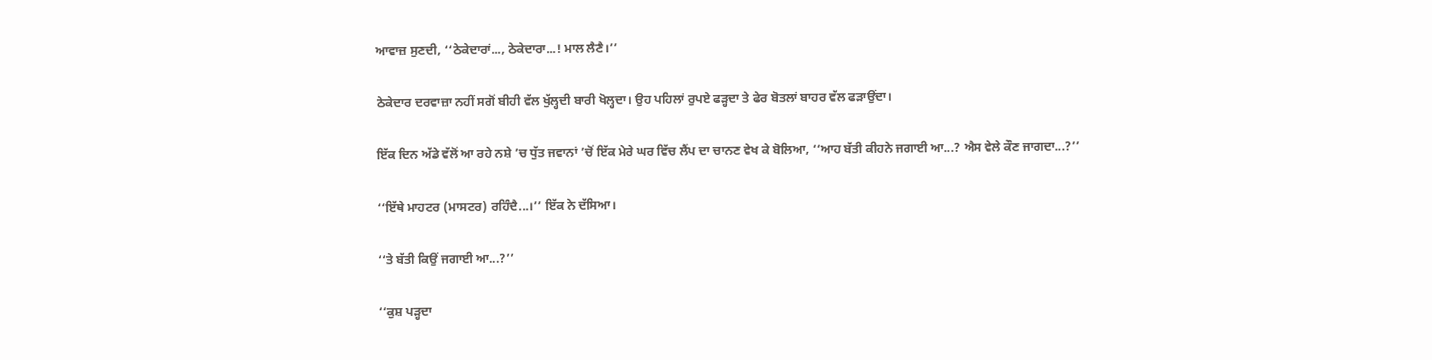ਆਵਾਜ਼ ਸੁਣਦੀ, ‘‘ਠੇਕੇਦਾਰਾਂ..., ਠੇਕੇਦਾਰਾ...! ਮਾਲ ਲੈਣੈ।’’

ਠੇਕੇਦਾਰ ਦਰਵਾਜ਼ਾ ਨਹੀਂ ਸਗੋਂ ਬੀਹੀ ਵੱਲ ਖੁੱਲ੍ਹਦੀ ਬਾਰੀ ਖੋਲ੍ਹਦਾ। ਉਹ ਪਹਿਲਾਂ ਰੁਪਏ ਫੜ੍ਹਦਾ ਤੇ ਫੇਰ ਬੋਤਲਾਂ ਬਾਹਰ ਵੱਲ ਫੜਾਉਂਦਾ।

ਇੱਕ ਦਿਨ ਅੱਡੇ ਵੱਲੋਂ ਆ ਰਹੇ ਨਸ਼ੇ ’ਚ ਧੁੱਤ ਜਵਾਨਾਂ ’ਚੋਂ ਇੱਕ ਮੇਰੇ ਘਰ ਵਿੱਚ ਲੈਂਪ ਦਾ ਚਾਨਣ ਵੇਖ ਕੇ ਬੋਲਿਆ, ‘‘ਆਹ ਬੱਤੀ ਕੀਹਨੇ ਜਗਾਈ ਆ...? ਐਸ ਵੇਲੇ ਕੌਣ ਜਾਗਦਾ...?’’

‘‘ਇੱਥੇ ਮਾਹਟਰ (ਮਾਸਟਰ) ਰਹਿੰਦੈ...।’’ ਇੱਕ ਨੇ ਦੱਸਿਆ।

‘‘ਤੇ ਬੱਤੀ ਕਿਉਂ ਜਗਾਈ ਆ...?’’

‘‘ਕੁਸ਼ ਪੜ੍ਹਦਾ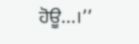ਹੋਊ...।’’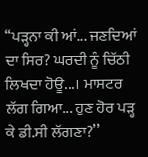‘‘ਪੜ੍ਹਨਾ ਕੀ ਆਂ... ਜਣਦਿਆਂ ਦਾ ਸਿਰ? ਘਰਦੀ ਨੂੰ ਚਿੱਠੀ ਲਿਖਦਾ ਹੋਊ...। ਮਾਸਟਰ ਲੱਗ ਗਿਆ... ਹੁਣ ਹੋਰ ਪੜ੍ਹ ਕੇ ਡੀ.ਸੀ ਲੱਗਣਾ?’’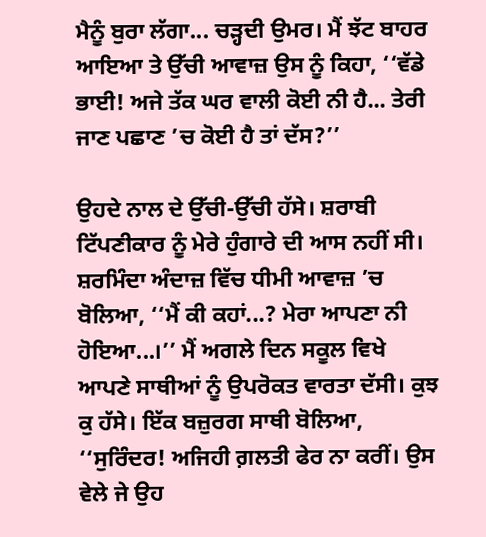ਮੈਨੂੰ ਬੁਰਾ ਲੱਗਾ... ਚੜ੍ਹਦੀ ਉਮਰ। ਮੈਂ ਝੱਟ ਬਾਹਰ ਆਇਆ ਤੇ ਉੱਚੀ ਆਵਾਜ਼ ਉਸ ਨੂੰ ਕਿਹਾ, ‘‘ਵੱਡੇ ਭਾਈ! ਅਜੇ ਤੱਕ ਘਰ ਵਾਲੀ ਕੋਈ ਨੀ ਹੈ... ਤੇਰੀ ਜਾਣ ਪਛਾਣ ’ਚ ਕੋਈ ਹੈ ਤਾਂ ਦੱਸ?’’

ਉਹਦੇ ਨਾਲ ਦੇ ਉੱਚੀ-ਉੱਚੀ ਹੱਸੇ। ਸ਼ਰਾਬੀ ਟਿੱਪਣੀਕਾਰ ਨੂੰ ਮੇਰੇ ਹੁੰਗਾਰੇ ਦੀ ਆਸ ਨਹੀਂ ਸੀ। ਸ਼ਰਮਿੰਦਾ ਅੰਦਾਜ਼ ਵਿੱਚ ਧੀਮੀ ਆਵਾਜ਼ ’ਚ ਬੋਲਿਆ, ‘‘ਮੈਂ ਕੀ ਕਹਾਂ...? ਮੇਰਾ ਆਪਣਾ ਨੀ ਹੋਇਆ...।’’ ਮੈਂ ਅਗਲੇ ਦਿਨ ਸਕੂਲ ਵਿਖੇ ਆਪਣੇ ਸਾਥੀਆਂ ਨੂੰ ਉਪਰੋਕਤ ਵਾਰਤਾ ਦੱਸੀ। ਕੁਝ ਕੁ ਹੱਸੇ। ਇੱਕ ਬਜ਼ੁਰਗ ਸਾਥੀ ਬੋਲਿਆ, ‘‘ਸੁਰਿੰਦਰ! ਅਜਿਹੀ ਗ਼ਲਤੀ ਫੇਰ ਨਾ ਕਰੀਂ। ਉਸ ਵੇਲੇ ਜੇ ਉਹ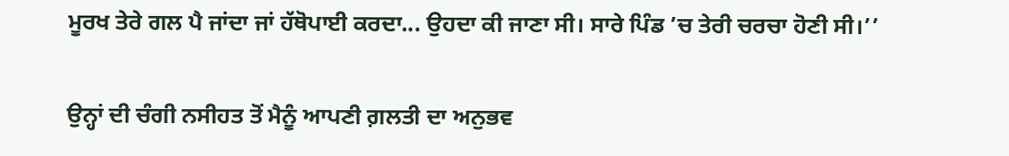ਮੂਰਖ ਤੇਰੇ ਗਲ ਪੈ ਜਾਂਦਾ ਜਾਂ ਹੱਥੋਪਾਈ ਕਰਦਾ... ਉਹਦਾ ਕੀ ਜਾਣਾ ਸੀ। ਸਾਰੇ ਪਿੰਡ ’ਚ ਤੇਰੀ ਚਰਚਾ ਹੋਣੀ ਸੀ।’’

ਉਨ੍ਹਾਂ ਦੀ ਚੰਗੀ ਨਸੀਹਤ ਤੋਂ ਮੈਨੂੰ ਆਪਣੀ ਗ਼ਲਤੀ ਦਾ ਅਨੁਭਵ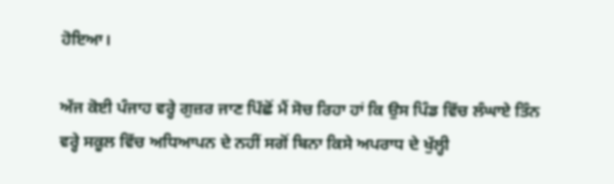ਹੋਇਆ।

ਅੱਜ ਕੋਈ ਪੰਜਾਹ ਵਰ੍ਹੇ ਗੁਜ਼ਰ ਜਾਣ ਪਿੱਛੋਂ ਮੈਂ ਸੋਚ ਰਿਹਾ ਹਾਂ ਕਿ ਉਸ ਪਿੰਡ ਵਿੱਚ ਲੰਘਾਏ ਤਿੰਨ ਵਰ੍ਹੇ ਸਕੂਲ ਵਿੱਚ ਅਧਿਆਪਨ ਦੇ ਨਹੀਂ ਸਗੋਂ ਬਿਨਾ ਕਿਸੇ ਅਪਰਾਧ ਦੇ ਖੁੱਲ੍ਹੀ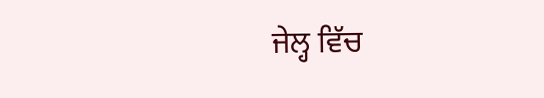ਜੇਲ੍ਹ ਵਿੱਚ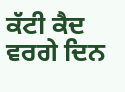ਕੱਟੀ ਕੈਦ ਵਰਗੇ ਦਿਨ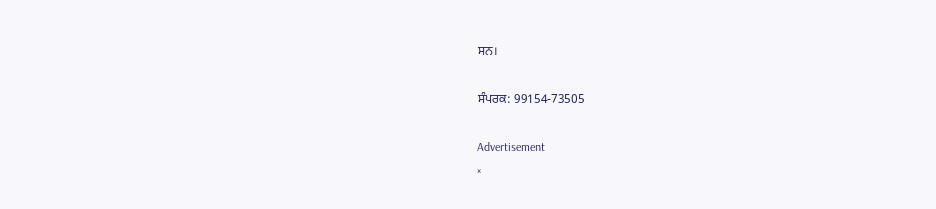ਸਨ।

ਸੰਪਰਕ: 99154-73505

Advertisement
×